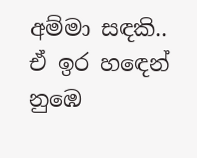අම්මා සඳකි..
ඒ ඉර හඳෙන් නුඹෙ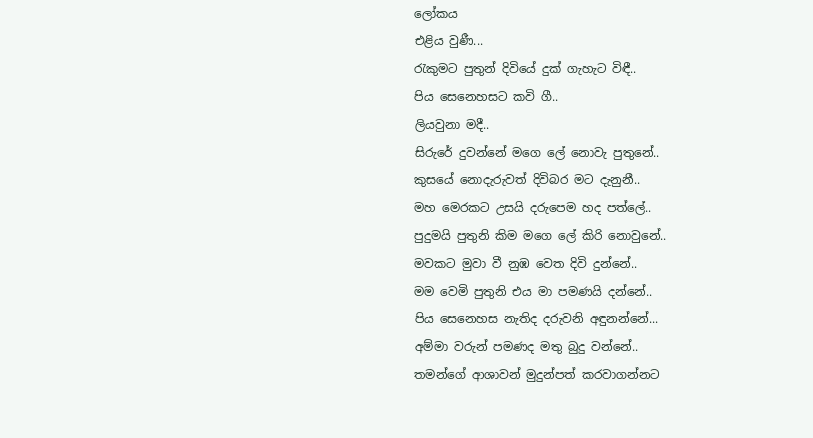ලෝකය
එළිය වුණී...
රැකුමට පුතුන් දිවියේ දුක් ගැහැට විඳී..
පිය සෙනෙහසට කවි ගී..
ලියවුනා මදී..
සිරුරේ දුවන්නේ මගෙ ලේ නොවැ පුතුනේ..
කුසයේ නොදැරුවත් දිවිබර මට දැනුනී..
මහ මෙරකට උසයි දරුපෙම හද පත්ලේ..
පුදුමයි පුතුනි කිම මගෙ ලේ කිරි නොවුනේ..
මවකට මුවා වී නුඹ වෙත දිවි දුන්නේ..
මම වෙමි පුතුනි එය මා පමණයි දන්නේ..
පිය සෙනෙහස නැතිද දරුවනි අඳුනන්නේ...
අම්මා වරුන් පමණද මතු බුදු වන්නේ..
තමන්ගේ ආශාවන් මුදුන්පත් කරවාගන්නට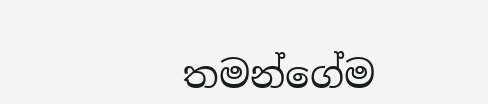තමන්ගේම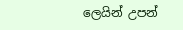ලෙයින් උපන්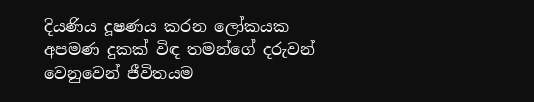දියණිය දූෂණය කරන ලෝකයක අපමණ දුකක් විඳ තමන්ගේ දරුවන් වෙනුවෙන් ජීවිතයම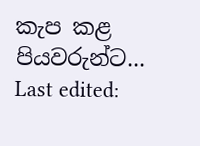කැප කළ පියවරුන්ට...
Last edited: